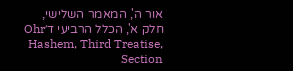אור ה', המאמר השלישי, חלק א', הכלל הרביעי ד׳Ohr Hashem, Third Treatise, Section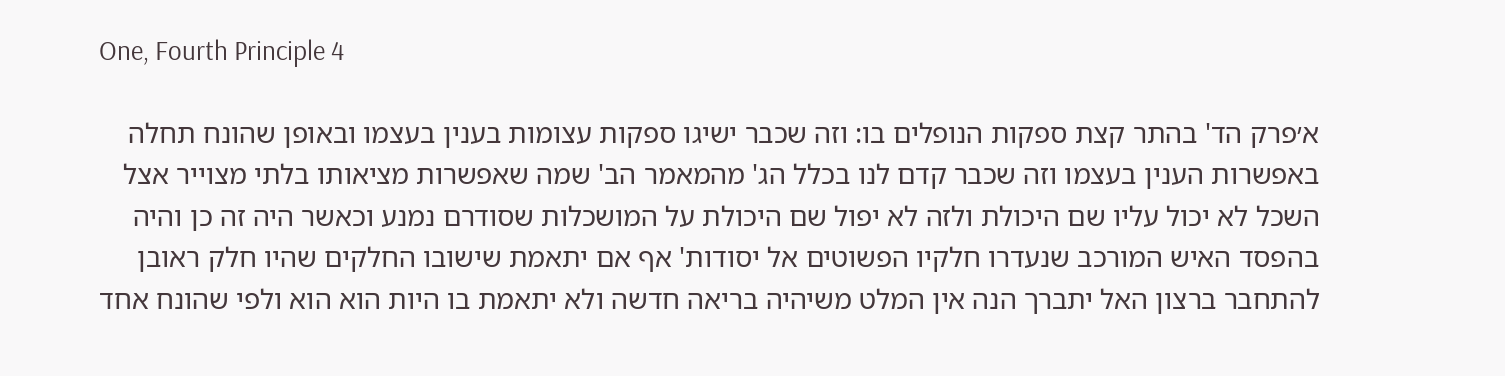One, Fourth Principle 4

א׳פרק הד' בהתר קצת ספקות הנופלים בו: וזה שכבר ישיגו ספקות עצומות בענין בעצמו ובאופן שהונח תחלה באפשרות הענין בעצמו וזה שכבר קדם לנו בכלל הג' מהמאמר הב' שמה שאפשרות מציאותו בלתי מצוייר אצל השכל לא יכול עליו שם היכולת ולזה לא יפול שם היכולת על המושכלות שסודרם נמנע וכאשר היה זה כן והיה בהפסד האיש המורכב שנעדרו חלקיו הפשוטים אל יסודות' אף אם יתאמת שישובו החלקים שהיו חלק ראובן להתחבר ברצון האל יתברך הנה אין המלט משיהיה בריאה חדשה ולא יתאמת בו היות הוא הוא ולפי שהונח אחד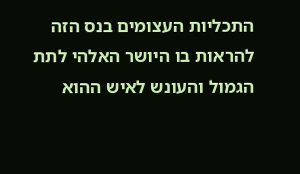התכליות העצומים בנס הזה להראות בו היושר האלהי לתת הגמול והעונש לאיש ההוא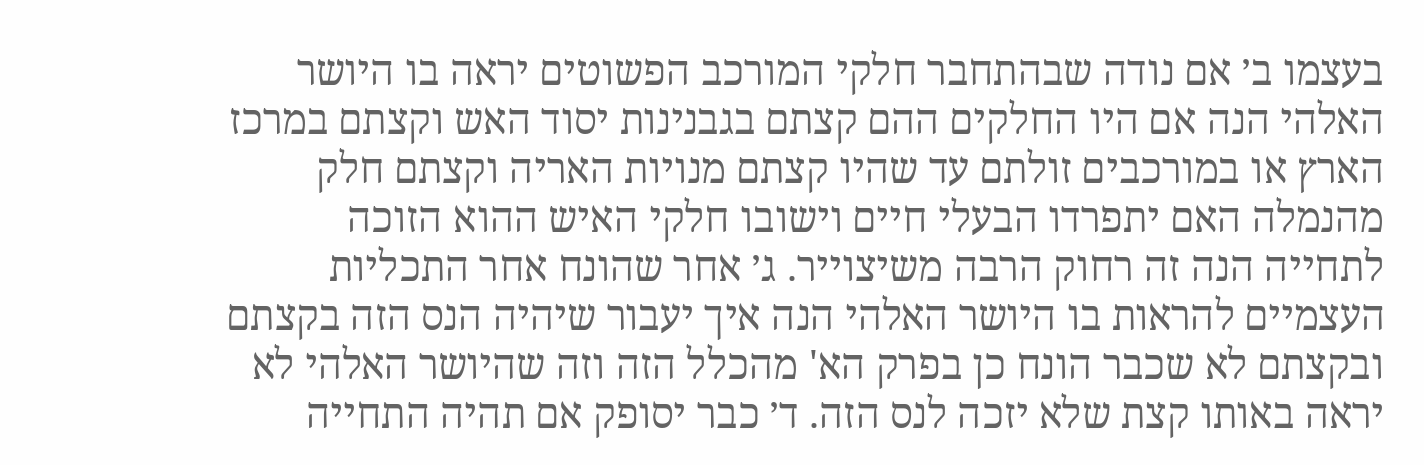בעצמו ב׳ אם נודה שבהתחבר חלקי המורכב הפשוטים יראה בו היושר האלהי הנה אם היו החלקים ההם קצתם בגבנינות יסוד האש וקצתם במרכז הארץ או במורכבים זולתם עד שהיו קצתם מנויות האריה וקצתם חלק מהנמלה האם יתפרדו הבעלי חיים וישובו חלקי האיש ההוא הזוכה לתחייה הנה זה רחוק הרבה משיצוייר. ג׳ אחר שהונח אחר התכליות העצמיים להראות בו היושר האלהי הנה איך יעבור שיהיה הנס הזה בקצתם ובקצתם לא שכבר הונח כן בפרק הא' מהכלל הזה וזה שהיושר האלהי לא יראה באותו קצת שלא יזכה לנס הזה. ד׳ כבר יסופק אם תהיה התחייה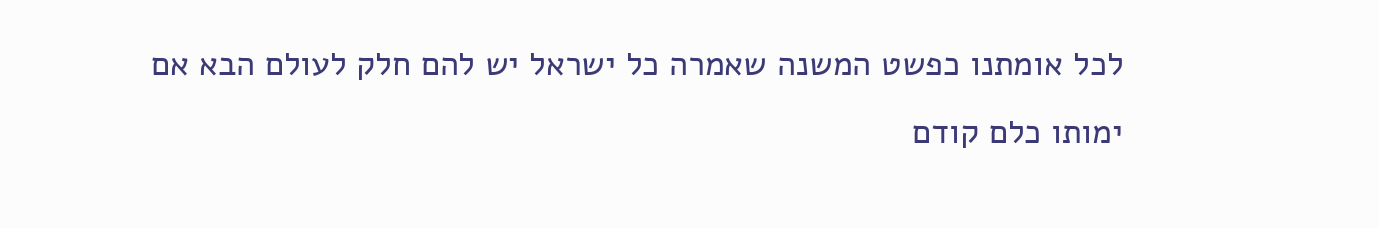לכל אומתנו כפשט המשנה שאמרה כל ישראל יש להם חלק לעולם הבא אם ימותו כלם קודם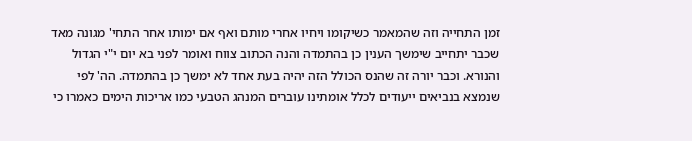זמן התחייה וזה שהמאמר כשיקומו ויחיו אחרי מותם ואף אם ימותו אחר התחי' מגונה מאד שכבר יתחייב שימשך הענין כן בהתמדה והנה הכתוב צווח ואומר לפני בא יום י"י הגדול והנורא. וכבר יורה זה שהנס הכולל הזה יהיה בעת אחד לא ימשך כן בהתמדה. הה' לפי שנמצא בנביאים ייעודים לכלל אומתינו עוברים המנהג הטבעי כמו אריכות הימים כאמרו כי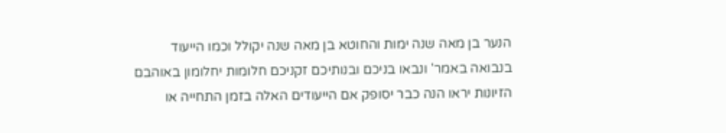הנער בן מאה שנה ימות והחוטא בן מאה שנה יקולל וכמו הייעוד בנבואה באמר' ונבאו בניכם ובנותיכם זקניכם חלומות יחלומון באוהבם הזיונות יראו הנה כבר יסופק אם הייעודים האלה בזמן התחייה או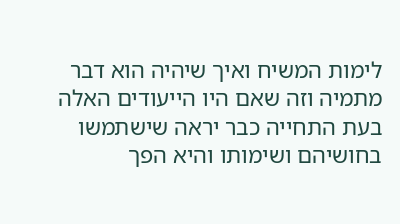לימות המשיח ואיך שיהיה הוא דבר מתמיה וזה שאם היו הייעודים האלה בעת התחייה כבר יראה שישתמשו בחושיהם ושימותו והיא הפך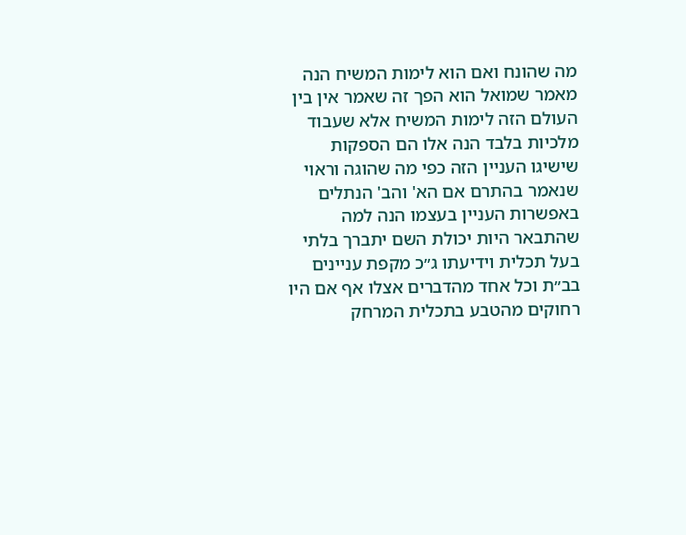מה שהונח ואם הוא לימות המשיח הנה מאמר שמואל הוא הפך זה שאמר אין בין העולם הזה לימות המשיח אלא שעבוד מלכיות בלבד הנה אלו הם הספקות שישיגו העניין הזה כפי מה שהוגה וראוי שנאמר בהתרם אם הא' והב' הנתלים באפשרות העניין בעצמו הנה למה שהתבאר היות יכולת השם יתברך בלתי בעל תכלית וידיעתו ג״כ מקפת עניינים בב״ת וכל אחד מהדברים אצלו אף אם היו רחוקים מהטבע בתכלית המרחק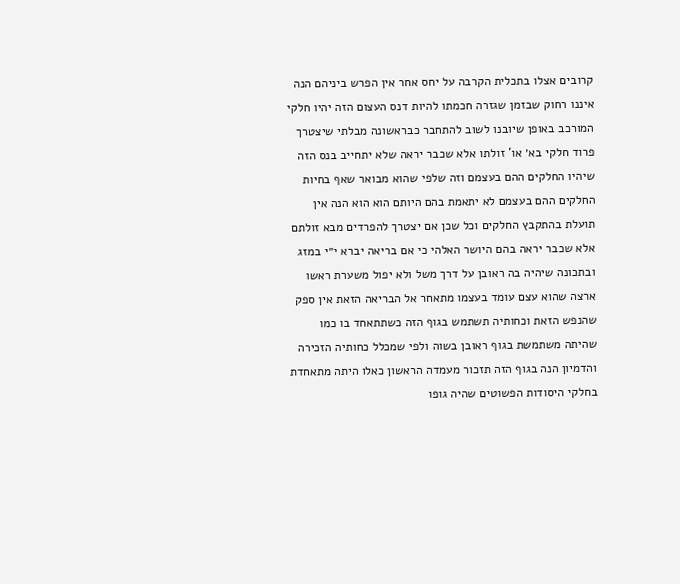קרובים אצלו בתכלית הקרבה על יחס אחר אין הפרש ביניהם הנה איננו רחוק שבזמן שגזרה חכמתו להיות דנס העצום הזה יהיו חלקי המורכב באופן שיובנו לשוב להתחבר כבראשונה מבלתי שיצטרך פרוד חלקי בא׳ או' זולתו אלא שכבר יראה שלא יתחייב בנס הזה שיהיו החלקים ההם בעצמם וזה שלפי שהוא מבואר שאף בחיות החלקים ההם בעצמם לא יתאמת בהם היותם הוא הוא הנה אין תועלת בהתקבץ החלקים וכל שכן אם יצטרך להפרדים מבא זולתם אלא שכבר יראה בהם היושר האלהי כי אם בריאה יברא י״י במזג ובתכונה שיהיה בה ראובן על דרך משל ולא יפול משערת ראשו ארצה שהוא עצם עומד בעצמו מתאחר אל הבריאה הזאת אין ספק שהנפש הזאת וכחותיה תשתמש בגוף הזה כשתתאחד בו כמו שהיתה משתמשת בגוף ראובן בשוה ולפי שמכלל כחותיה הזכירה והדמיון הנה בגוף הזה תזכור מעמדה הראשון כאלו היתה מתאחדת בחלקי היסודות הפשוטים שהיה גופו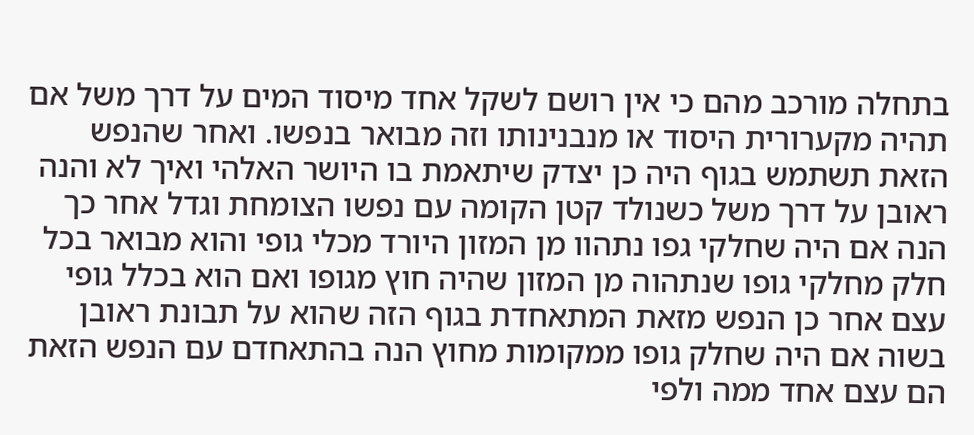בתחלה מורכב מהם כי אין רושם לשקל אחד מיסוד המים על דרך משל אם תהיה מקערורית היסוד או מנבנינותו וזה מבואר בנפשו. ואחר שהנפש הזאת תשתמש בגוף היה כן יצדק שיתאמת בו היושר האלהי ואיך לא והנה ראובן על דרך משל כשנולד קטן הקומה עם נפשו הצומחת וגדל אחר כך הנה אם היה שחלקי גפו נתהוו מן המזון היורד מכלי גופי והוא מבואר בכל חלק מחלקי גופו שנתהוה מן המזון שהיה חוץ מגופו ואם הוא בכלל גופי עצם אחר כן הנפש מזאת המתאחדת בגוף הזה שהוא על תבונת ראובן בשוה אם היה שחלק גופו ממקומות מחוץ הנה בהתאחדם עם הנפש הזאת הם עצם אחד ממה ולפי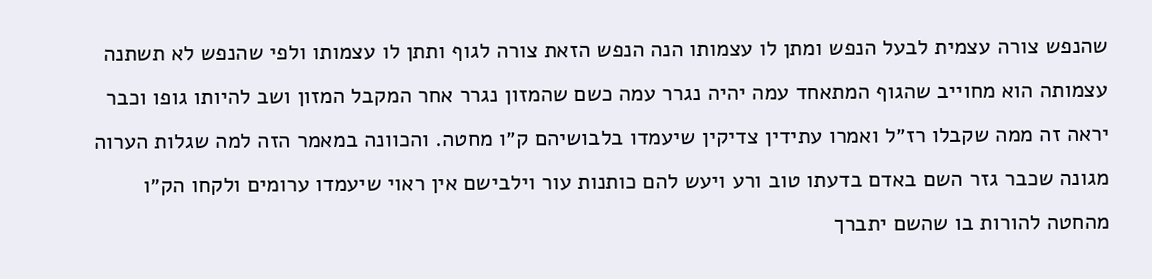שהנפש צורה עצמית לבעל הנפש ומתן לו עצמותו הנה הנפש הזאת צורה לגוף ותתן לו עצמותו ולפי שהנפש לא תשתנה עצמותה הוא מחוייב שהגוף המתאחד עמה יהיה נגרר עמה כשם שהמזון נגרר אחר המקבל המזון ושב להיותו גופו וכבר יראה זה ממה שקבלו רז״ל ואמרו עתידין צדיקין שיעמדו בלבושיהם ק״ו מחטה. והכוונה במאמר הזה למה שגלות הערוה מגונה שכבר גזר השם באדם בדעתו טוב ורע ויעש להם כותנות עור וילבישם אין ראוי שיעמדו ערומים ולקחו הק״ו מהחטה להורות בו שהשם יתברך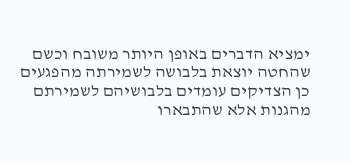ימציא הדברים באופן היותר משובח וכשם שהחטה יוצאת בלבושה לשמירתה מהפגעים כן הצדיקים עומדים בלבושיהם לשמירתם מהגנות אלא שהתבארו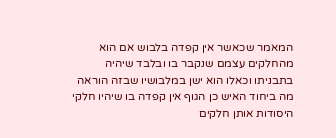המאמר שכאשר אין קפדה בלבוש אם הוא מהחלקים עצמם שנקבר בו ובלבד שיהיה בתבניתו וכאלו הוא ישן במלבושיו שבזה הוראה מה ביחוד האיש כן הגוף אין קפדה בו שיהיו חלקי היסודות אותן חלקים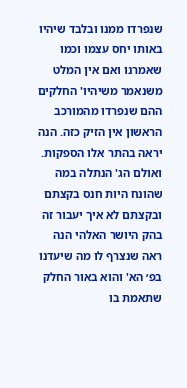שנפרדו ממנו ובלבד שיהיו באותו יחס עצמו וכמו שאמרנו ואם אין המלט משנאמר משיהיו' החלקים ההם שנפרדו מהמורכב הראשון אין הזיק כזה. הנה יראה בהתר אלו הספקות. ואולם הג' הנתלה במה שהונח היות חנס בקצתם ובקצתם לא איך יעבור זה בהק היושר האלהי הנה ראה שנצרף לו מה שיעדנו בפ׳ הא' והוא באור החלק שתאמת בו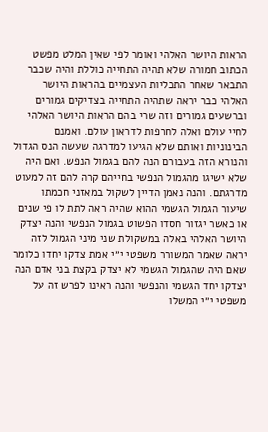הראות היושר האלהי ואומר לפי שאין המלט מפשט הכתוב חמורה שלא תהיה התחייה כוללת והיה שכבר התבאר שאחר התכליות העצמיים בהראות היושר האלהי כבר יראה שתהיה התחייה בצדיקים גמורים וברשעים גמורים וזה שרי בהם הראות היושר האלהי לחיי עולם ואלה לחרפות לדראון עולם. ואמנם הבינוניות ואותם שלא הגיעו למדרגה שעשה הנס הגדול והנורא הזה בעבורם הנה להם בגמול הנפש. ואם היה שלא ישיגו מהגמול הנפשי בחייהם קרה להם זה למעוט מדרגתם. והנה נאמן הדיין לשקול במאזני חכמתו שיעור הגמול הגשמי ההוא שהיה ראה לתת לו פי שנים או כאשר יגזור חסדו הפשוט בגמול הנפשי והנה יצדק היושר האלהי באלה במשקולת שני מיני הגמול לזה יראה שאמר המשורר משפטי י״י אמת צדקו יחדו כלומר שאם היה שהגמול הגשמי לא יצדק בקצת בני אדם הנה יצדקו יחד הגשמי והנפשי והנה ראינו לפרש זה על משפטי י״י המשלו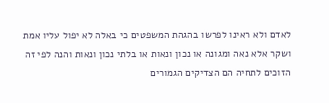לאדם ולא ראינו לפרשו בהגהת המשפטים כי באלה לא יפול עליו אמת ושקר אלא נאה ומגונה או נכון ונאות או בלתי נכון ונאות והנה לפי זה הזוכים לתחיה הם הצדיקים הגמורים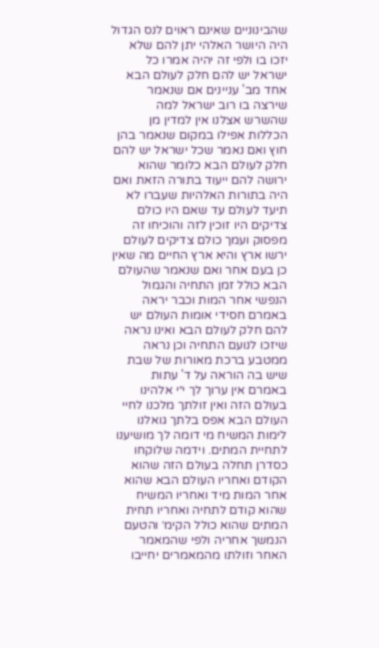שהבינוניים שאינם ראוים לנס הגדול היה היושר האלהי יתן להם שלא יזכו בו ולפי זה יהיה אמרו כל ישראל יש להם חלק לעולם הבא אחד מב' עניינים אם שנאמר שירצה בו רוב ישראל למה שהשרש אצלנו אין למדין מן הכללות אפילו במקום שנאמר בהן חוץ ואם נאמר שכל ישראל יש להם חלק לעולם הבא כלומר שהוא ירושה להם ייעוד בתורה הזאת ואם היה בתורות האלהיות שעברו לא תיעד לעולם עד שאם היו כולם צדיקים היו זוכין לזה והוכיחו זה מפסוק ועמך כולם צדיקים לעולם ירשו ארץ והיא ארץ החיים מה שאין כן בעם אחר ואם שנאמר שהעולם הבא כולל זמן התחיה והגמול הנפשי אחר המות וכבר יראה באמרם חסידי אומות העולם יש להם חלק לעולם הבא ואינו נראה שיזכו לנועם התחיה וכן נראה ממטבע ברכת מאורות של שבת שיש בה הוראה על ד' עתות באמרם אין ערוך לך י״י אלהינו בעולם הזה ואין זולתך מלכנו לחיי העולם הבא אפס בלתך גואלנו לימות המשיח מי דומה לך מושיענו לתחיית המתים. וידמה שלוקחו כסדרן תחלה בעולם הזה שהוא הקודם ואחריו העולם הבא שהוא אחר המות מיד ואחריו המשיח שהוא קודם לתחיה ואחריו תחית המתים שהוא כולל הקימ׳ והטעם הנמשך אחריה ולפי שהמאמר האחר וזולתו מהמאמרים יחייבו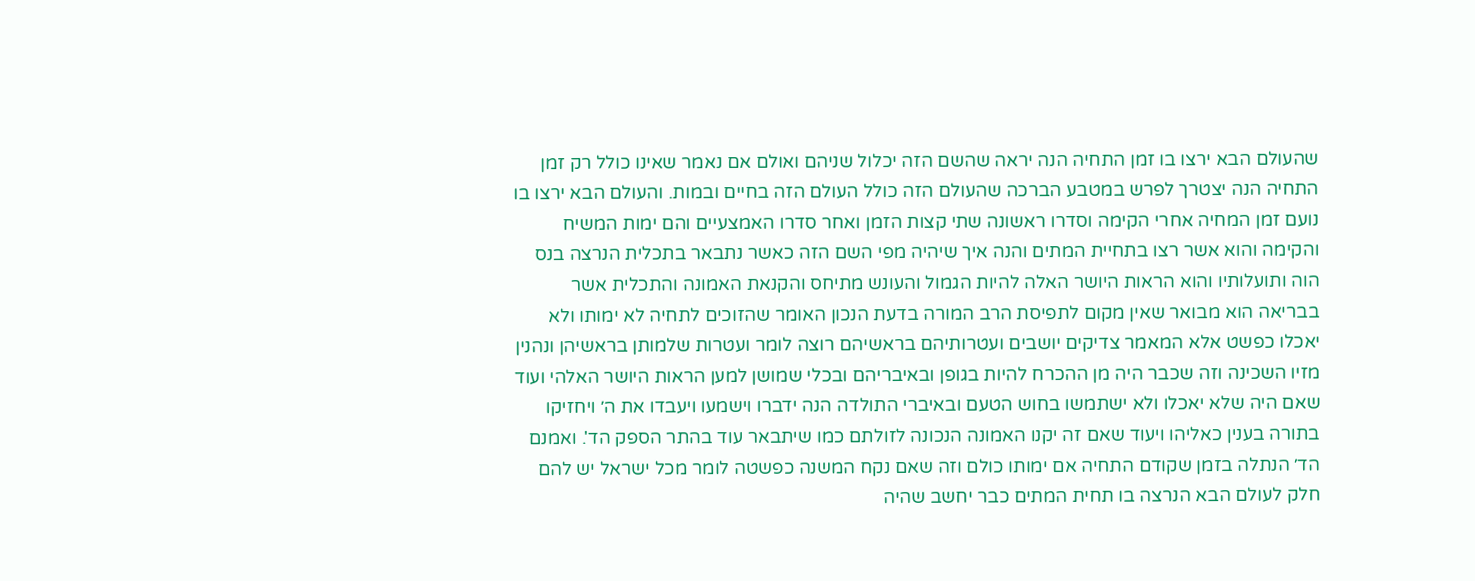שהעולם הבא ירצו בו זמן התחיה הנה יראה שהשם הזה יכלול שניהם ואולם אם נאמר שאינו כולל רק זמן התחיה הנה יצטרך לפרש במטבע הברכה שהעולם הזה כולל העולם הזה בחיים ובמות. והעולם הבא ירצו בו נועם זמן המחיה אחרי הקימה וסדרו ראשונה שתי קצות הזמן ואחר סדרו האמצעיים והם ימות המשיח והקימה והוא אשר רצו בתחיית המתים והנה איך שיהיה מפי השם הזה כאשר נתבאר בתכלית הנרצה בנס הוה ותועלותיו והוא הראות היושר האלה להיות הגמול והעונש מתיחס והקנאת האמונה והתכלית אשר בבריאה הוא מבואר שאין מקום לתפיסת הרב המורה בדעת הנכון האומר שהזוכים לתחיה לא ימותו ולא יאכלו כפשט אלא המאמר צדיקים יושבים ועטרותיהם בראשיהם רוצה לומר ועטרות שלמותן בראשיהן ונהנין מזיו השכינה וזה שכבר היה מן ההכרח להיות בגופן ובאיבריהם ובכלי שמושן למען הראות היושר האלהי ועוד שאם היה שלא יאכלו ולא ישתמשו בחוש הטעם ובאיברי התולדה הנה ידברו וישמעו ויעבדו את ה׳ ויחזיקו בתורה בענין כאליהו ויעוד שאם זה יקנו האמונה הנכונה לזולתם כמו שיתבאר עוד בהתר הספק הד'. ואמנם הד׳ הנתלה בזמן שקודם התחיה אם ימותו כולם וזה שאם נקח המשנה כפשטה לומר מכל ישראל יש להם חלק לעולם הבא הנרצה בו תחית המתים כבר יחשב שהיה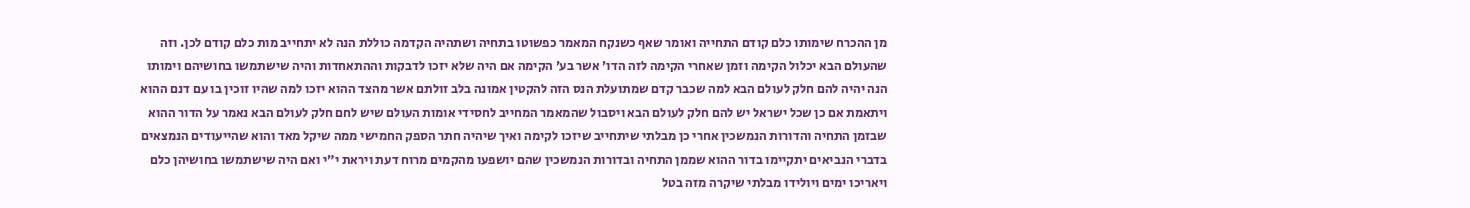מן ההכרח שימותו כלם קודם התחייה ואומר שאף כשנקח המאמר כפשוטו בתחיה ושתהיה הקדמה כוללת הנה לא יתחייב מות כלם קודם לכן. וזה שהעולם הבא יכלול הקימה וזמן שאחרי הקימה לזה הדו׳ אשר בע׳ הקימה אם היה שלא יזכו לדבקות וההתאחדות והיה שישתמשו בחושיהם וימותו הנה יהיה להם חלק לעולם הבא למה שכבר קדם שמתועלת הנס הזה להקטין אמונה בלב זולתם אשר מהצד ההוא יזכו למה שהיו זוכין בו עם דנם ההוא ויתאמת אם כן שכל ישראל יש להם חלק לעולם הבא ויסבול שהמאמר המחייב לחסידי אומות העולם שיש לחם חלק לעולם הבא נאמר על הדור ההוא שבזמן התחיה והדורות הנמשכין אחרי כן מבלתי שיתחייב שיזכו לקימה ואיך שיהיה חתר הספק החמישי ממה שיקל מאד והוא שהייעודים הנמצאים בדברי הנביאים יתקיימו בדור ההוא שממן התחיה ובדורות הנמשכין שהם יושפעו מהקמים מרוח דעת ויראת י״י ואם היה שישתמשו בחושיהן כלם ויאריכו ימים ויולידו מבלתי שיקרה מזה בטל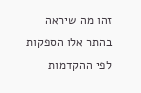זהו מה שיראה בהתר אלו הספקות לפי ההקדמות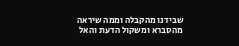שבידנו מהקבלה וממה שיראה מהסברא ומשקול הדעת והאל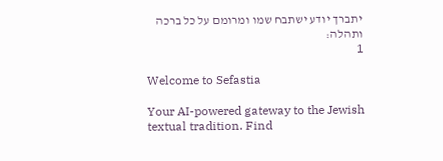יתברך יודע ישתבח שמו ומרומם על כל ברכה ותהלה:
1

Welcome to Sefastia

Your AI-powered gateway to the Jewish textual tradition. Find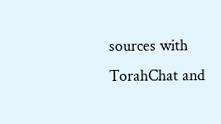sources with TorahChat and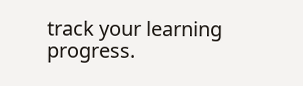track your learning progress.